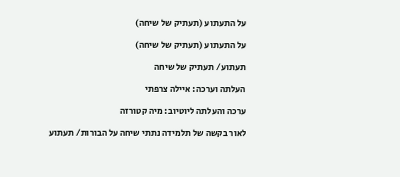על התעתוע (תעתיק של שיחה)

על התעתוע (תעתיק של שיחה)

תעתוע/ תעתיק של שיחה

העלתה וערכה: איילה צרפתי

ערכה והעלתה ליוטיוב: מיה קטורזה

לאור בקשה של תלמידה נתתי שיחה על הבורות/ תעתוע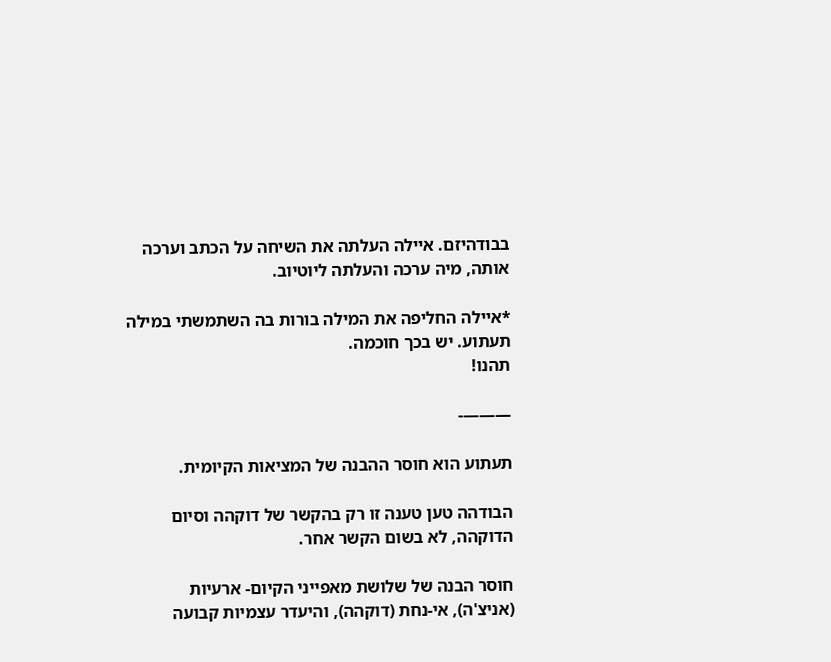בבודהיזם. איילה העלתה את השיחה על הכתב וערכה אותה, מיה ערכה והעלתה ליוטיוב.

*איילה החליפה את המילה בורות בה השתמשתי במילה תעתוע. יש בכך חוכמה.
תהנו!

———-

תעתוע הוא חוסר ההבנה של המציאות הקיומית.

הבודהה טען טענה זו רק בהקשר של דוקהה וסיום הדוקהה, לא בשום הקשר אחר.

חוסר הבנה של שלושת מאפייני הקיום- ארעיות (אניצ'ה), אי-נחת (דוקהה), והיעדר עצמיות קבועה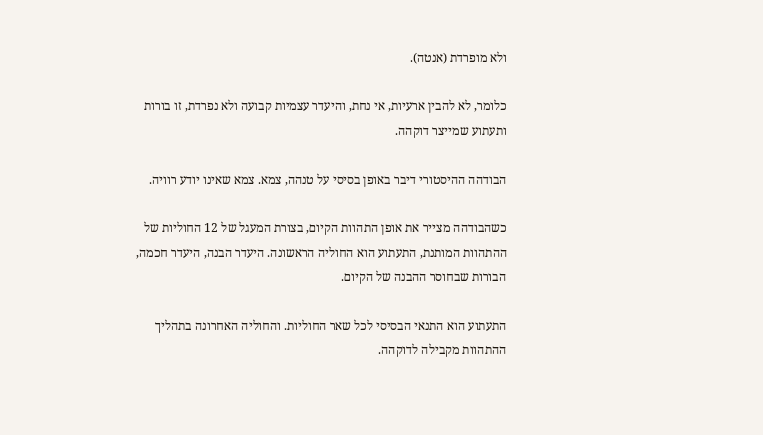ולא מופרדת (אנטה).

כלומר, לא להבין ארעיות, אי נחת, והיעדר עצמיות קבועה ולא נפרדת, זו בורות ותעתוע שמייצר דוקהה.

הבודהה ההיסטורי דיבר באופן בסיסי על טנהה, צמא. צמא שאינו יודע רוויה.

כשהבודהה מצייר את אופן התהוות הקיום, בצורת המעגל של 12 החוליות של ההתהוות המותנת, התעתוע הוא החוליה הראשונה. היעדר הבנה, היעדר חכמה, הבורות שבחוסר ההבנה של הקיום.

התעתוע הוא התנאי הבסיסי לכל שאר החוליות. והחוליה האחרונה בתהליך ההתהוות מקבילה לדוקהה.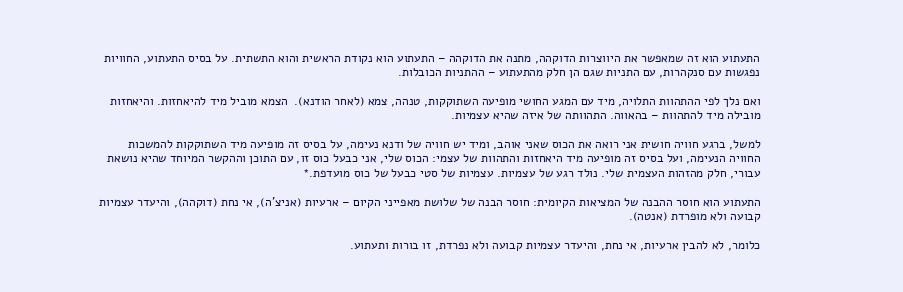התעתוע הוא זה שמאפשר את היווצרות הדוקהה, מתנה את הדוקהה – התעתוע הוא נקודת הראשית והוא התשתית. על בסיס התעתוע, החוויות נפגשות עם סנקהרות, עם התניות שגם הן חלק מהתעתוע – ההתניות הכובלות.

ואם נלך לפי ההתהוות התלויה, מיד עם המגע החושי מופיעה השתוקקות, טנהה, צמא (לאחר הודנא).  הצמא מוביל מיד להיאחזות. והיאחזות מובילה מיד להתהוות – בהאווה. התהוותה של איזה שהיא עצמיות.

למשל, ברגע חוויה חושית אני רואה את הכוס שאני אוהב, ומיד יש חוויה של ודנא נעימה, על בסיס זה מופיעה מיד השתוקקות להמשכות החוויה הנעימה, ועל בסיס זה מופיעה מיד היאחזות והתהוות של עצמי: הכוס שלי, אני כבעל כוס זו, עם התוכן וההקשר המיוחד שהיא נושאת עבורי, חלק מהזהות העצמית שלי. נולד רגע של עצמיות. עצמיות של סטי כבעל של כוס מועדפת.*

התעתוע הוא חוסר ההבנה של המציאות הקיומית: חוסר הבנה של שלושת מאפייני הקיום – ארעיות (אניצ'ה), אי נחת (דוקהה), והיעדר עצמיות קבועה ולא מופרדת (אנטה).

כלומר, לא להבין ארעיות, אי נחת, והיעדר עצמיות קבועה ולא נפרדת, זו בורות ותעתוע.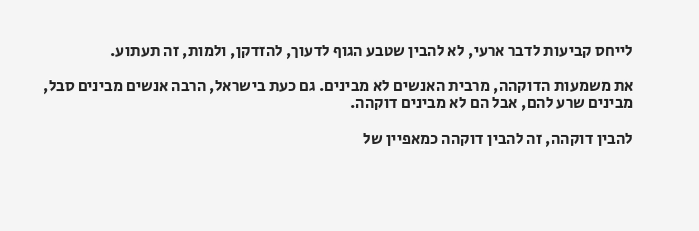לייחס קביעות לדבר ארעי, לא להבין שטבע הגוף לדעוך, להזדקן, ולמות, זה תעתוע.

את משמעות הדוקהה, מרבית האנשים לא מבינים. גם כעת בישראל, הרבה אנשים מבינים סבל, מבינים שרע להם, אבל הם לא מבינים דוקהה.

להבין דוקהה, זה להבין דוקהה כמאפיין של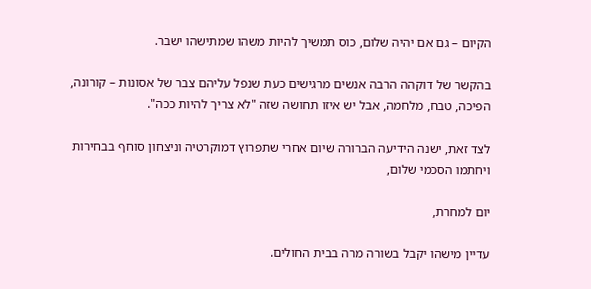הקיום – גם אם יהיה שלום, כוס תמשיך להיות משהו שמתישהו ישבר.

בהקשר של דוקהה הרבה אנשים מרגישים כעת שנפל עליהם צבר של אסונות – קורונה, הפיכה, טבח, מלחמה, אבל יש איזו תחושה שזה "לא צריך להיות ככה".

לצד זאת, ישנה הידיעה הברורה שיום אחרי שתפרוץ דמוקרטיה וניצחון סוחף בבחירות ויחתמו הסכמי שלום,

יום למחרת,

עדיין מישהו יקבל בשורה מרה בבית החולים.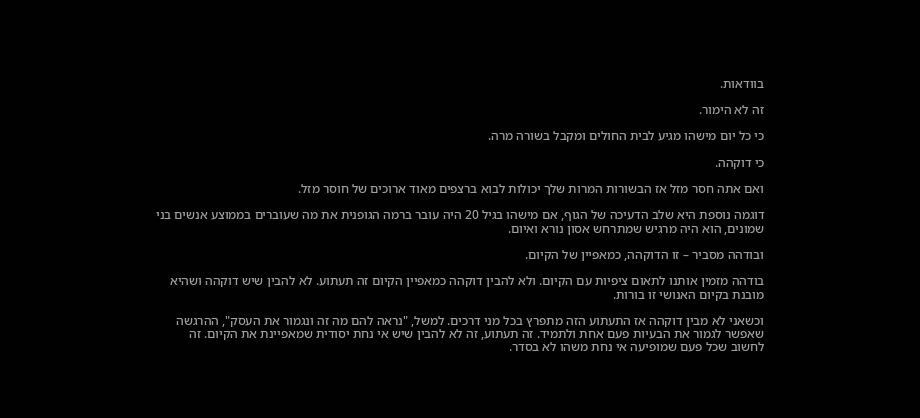בוודאות.

זה לא הימור.

כי כל יום מישהו מגיע לבית החולים ומקבל בשורה מרה.

כי דוקהה.

ואם אתה חסר מזל אז הבשורות המרות שלך יכולות לבוא ברצפים מאוד ארוכים של חוסר מזל.

דוגמה נוספת היא שלב הדעיכה של הגוף, אם מישהו בגיל 20 היה עובר ברמה הגופנית את מה שעוברים בממוצע אנשים בני שמונים, הוא היה מרגיש שמתרחש אסון נורא ואיום.

ובודהה מסביר – זו הדוקהה, כמאפיין של הקיום.

בודהה מזמין אותנו לתאום ציפיות עם הקיום. ולא להבין דוקהה כמאפיין הקיום זה תעתוע. לא להבין שיש דוקהה ושהיא מובנת בקיום האנושי זו בורות.

וכשאני לא מבין דוקהה אז התעתוע הזה מתפרץ בכל מני דרכים. למשל, "נראה להם מה זה ונגמור את העסק", ההרגשה שאפשר לגמור את הבעיות פעם אחת ולתמיד. זה תעתוע, זה לא להבין שיש אי נחת יסודית שמאפיינת את הקיום. זה לחשוב שכל פעם שמופיעה אי נחת משהו לא בסדר.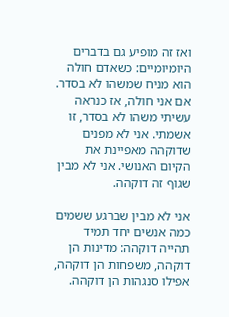ואז זה מופיע גם בדברים היומיומיים: כשאדם חולה הוא מניח שמשהו לא בסדר. אם אני חולה, אז כנראה עשיתי משהו לא בסדר, זו אשמתי. אני לא מפנים שדוקהה מאפיינת את הקיום האנושי. אני לא מבין שגוף זה דוקהה.

אני לא מבין שברגע ששמים כמה אנשים יחד תמיד תהייה דוקהה: מדינות הן דוקהה, משפחות הן דוקהה, אפילו סנגהות הן דוקהה.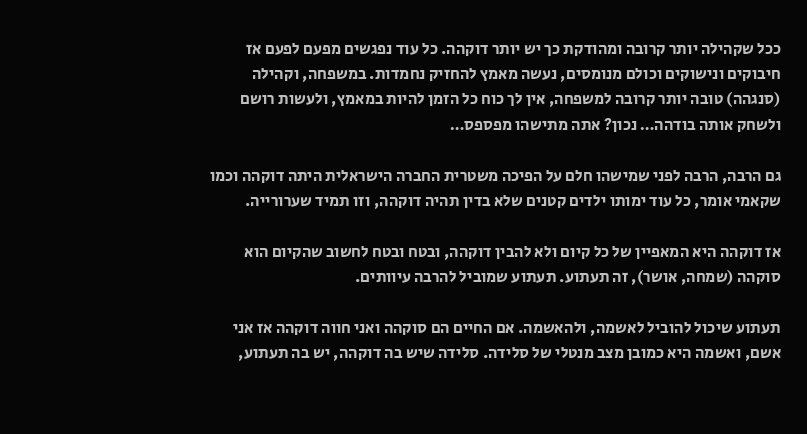ככל שקהילה יותר קרובה ומהודקת כך יש יותר דוקהה. כל עוד נפגשים מפעם לפעם אז חיבוקים ונישוקים וכולם מנומסים, נעשה מאמץ להחזיק נחמדות. במשפחה, וקהילה (סנגהה) טובה יותר קרובה למשפחה, אין לך כוח כל הזמן להיות במאמץ, ולעשות רושם ולשחק אותה בודהה… נכון? אתה מתישהו מפספס…

גם הרבה, הרבה לפני שמישהו חלם על הפיכה משטרית החברה הישראלית היתה דוקהה וכמו שקאמי אומר, כל עוד ימותו ילדים קטנים שלא בדין תהיה דוקהה, וזו תמיד שערורייה.

אז דוקהה היא המאפיין של כל קיום ולא להבין דוקהה, ובטח ובטח לחשוב שהקיום הוא סוקהה (שמחה, אושר), זה תעתוע. תעתוע שמוביל להרבה עיוותים.

תעתוע שיכול להוביל לאשמה, ולהאשמה. אם החיים הם סוקהה ואני חווה דוקהה אז אני אשם, ואשמה היא כמובן מצב מנטלי של סלידה. סלידה שיש בה דוקהה, יש בה תעתוע,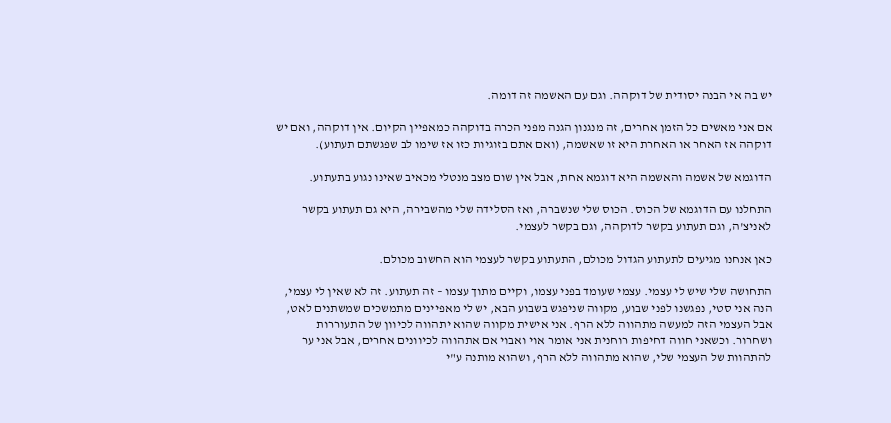יש בה אי הבנה יסודית של דוקהה. וגם עם האשמה זה דומה.

אם אני מאשים כל הזמן אחרים, זה מנגנון הגנה מפני הכרה בדוקהה כמאפיין הקיום. אין דוקהה, ואם יש דוקהה אז האחר או האחרת היא זו שאשמה, (ואם אתם בזוגיות כזו אז שימו לב שפגשתם תעתוע).

הדוגמא של אשמה והאשמה היא דוגמא אחת, אבל אין שום מצב מנטלי מכאיב שאינו נגוע בתעתוע.

התחלנו עם הדוגמא של הכוס. הכוס שלי שנשברה, ואז הסלידה שלי מהשבירה, היא גם תעתוע בקשר לאניצ'ה, וגם תעתוע בקשר לדוקהה, וגם בקשר לעצמי.

כאן אנחנו מגיעים לתעתוע הגדול מכולם, התעתוע בקשר לעצמי הוא החשוב מכולם.

התחושה שלי שיש לי עצמי. עצמי שעומד בפני עצמו, וקיים מתוך עצמו – זה תעתוע. זה לא שאין לי עצמי, הנה אני סטי, נפגשנו לפני שבוע, מקווה שניפגש בשבוע הבא, יש לי מאפיינים מתמשכים שמשתנים לאט, אבל העצמי הזה למעשה מתהווה ללא הרף. אני אישית מקווה שהוא יתהווה לכיוון של התעוררות ושחרור. וכשאני חווה דחיפות רוחנית אני אומר אוי ואבוי אם אתהווה לכיוונים אחרים, אבל אני ער להתהוות של העצמי שלי, שהוא מתהווה ללא הרף, ושהוא מותנה ע"י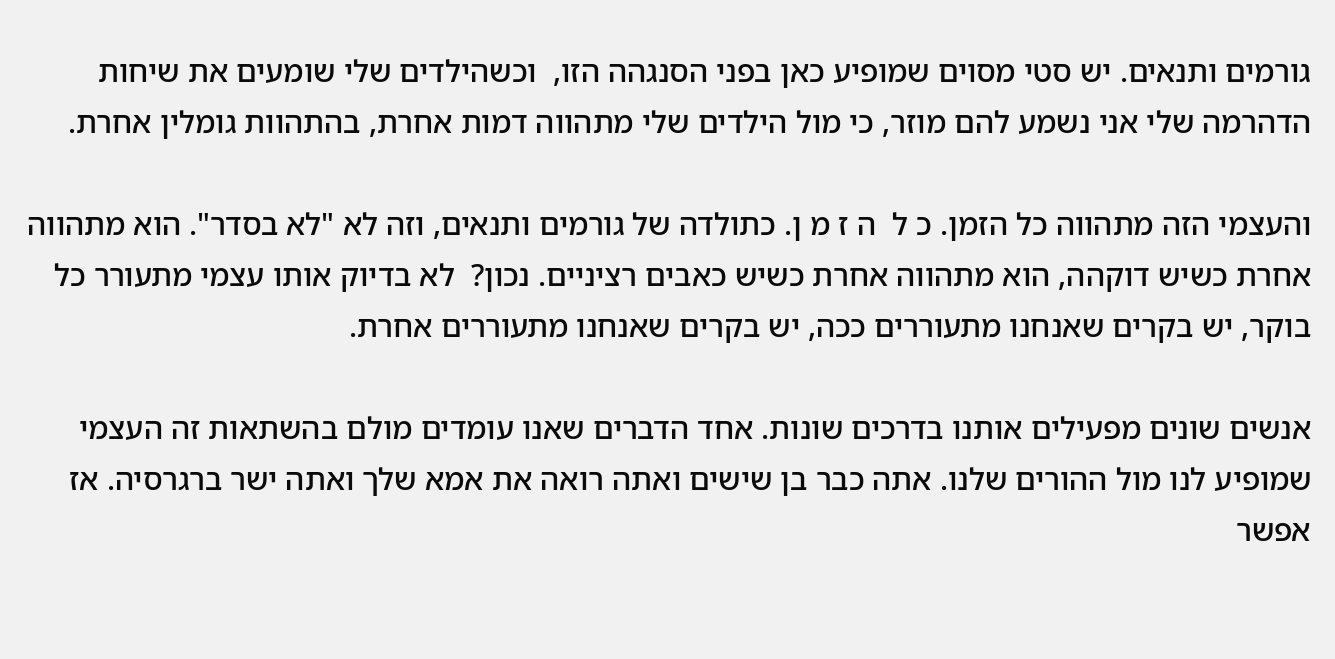גורמים ותנאים. יש סטי מסוים שמופיע כאן בפני הסנגהה הזו,  וכשהילדים שלי שומעים את שיחות הדהרמה שלי אני נשמע להם מוזר, כי מול הילדים שלי מתהווה דמות אחרת, בהתהוות גומלין אחרת.

והעצמי הזה מתהווה כל הזמן. כ ל  ה ז מ ן. כתולדה של גורמים ותנאים, וזה לא "לא בסדר". הוא מתהווה אחרת כשיש דוקהה, הוא מתהווה אחרת כשיש כאבים רציניים. נכון?  לא בדיוק אותו עצמי מתעורר כל בוקר, יש בקרים שאנחנו מתעוררים ככה, יש בקרים שאנחנו מתעוררים אחרת.

אנשים שונים מפעילים אותנו בדרכים שונות. אחד הדברים שאנו עומדים מולם בהשתאות זה העצמי שמופיע לנו מול ההורים שלנו. אתה כבר בן שישים ואתה רואה את אמא שלך ואתה ישר ברגרסיה. אז אפשר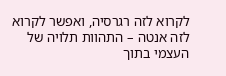לקרוא לזה רגרסיה, ואפשר לקרוא לזה אנטה – התהוות תלויה של העצמי בתוך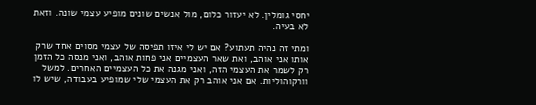יחסי גומלין. לא יעזור כלום, מול אנשים שונים מופיע עצמי שונה. וזאת לא בעיה.

ומתי זה נהיה תעתוע? אם יש לי איזו תפיסה של עצמי מסוים אחד שרק אותו אני אוהב, ואת שאר העצמיים אני פחות אוהב, ואני מנסה כל הזמן רק לשמר את העצמי הזה, ואני מגנה את כל העצמיים האחרים. למשל וורקוהוליות. אם אני אוהב רק את העצמי שלי שמופיע בעבודה, שיש לו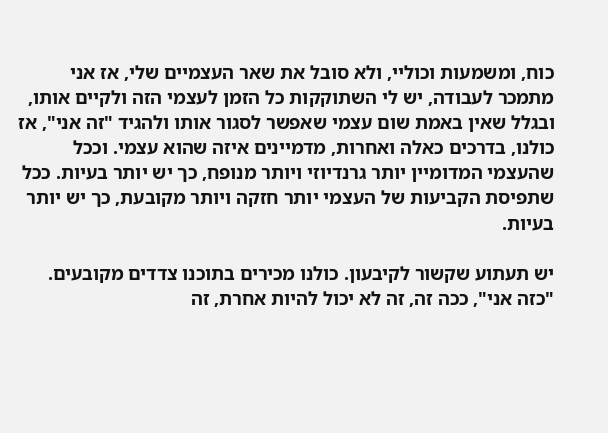כוח, ומשמעות וכוליי, ולא סובל את שאר העצמיים שלי, אז אני מתמכר לעבודה, יש לי השתוקקות כל הזמן לעצמי הזה ולקיים אותו, ובגלל שאין באמת שום עצמי שאפשר לסגור אותו ולהגיד "זה אני", אז כולנו, בדרכים כאלה ואחרות, מדמיינים איזה שהוא עצמי. וככל שהעצמי המדומיין יותר גרנדיוזי ויותר מנופח, כך יש יותר בעיות. ככל שתפיסת הקביעות של העצמי יותר חזקה ויותר מקובעת, כך יש יותר בעיות.

יש תעתוע שקשור לקיבעון. כולנו מכירים בתוכנו צדדים מקובעים. "כזה אני", ככה זה, זה לא יכול להיות אחרת, זה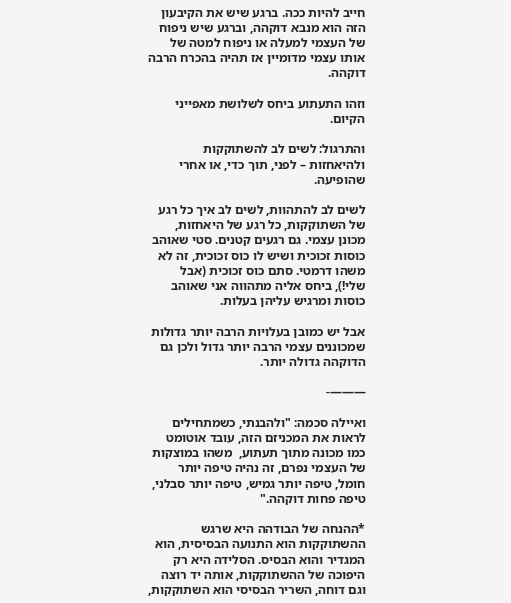חייב להיות ככה. ברגע שיש את הקיבעון הזה הוא מנבא דוקהה, וברגע שיש ניפוח של העצמי למעלה או ניפוח למטה של אותו עצמי מדומיין אז תהיה בהכרח הרבה דוקהה.

וזהו התעתוע ביחס לשלושת מאפייני הקיום.

והתרגול: לשים לב להשתוקקות ולהיאחזות – לפני, תוך כדי, או אחרי שהופיעה.

לשים לב להתהוות, לשים לב איך כל רגע של השתוקקות, כל רגע של היאחזות, מכונן עצמי. גם רגעים קטנים. סטי שאוהב כוסות זכוכית ושיש לו כוס זכוכית, זה לא משהו דרמטי. סתם כוס זכוכית (אבל שלי!), ביחס אליה מתהווה אני שאוהב כוסות ומרגיש עליהן בעלות.

אבל יש כמובן בעלויות הרבה יותר גדולות שמכוננים עצמי הרבה יותר גדול ולכן גם הדוקהה גדולה יותר.

———-

ואיילה סכמה: "ולהבנתי, כשמתחילים לראות את המכניזם הזה, עובד אוטומט כמו מכונה מתוך תעתוע,  משהו במוצקות של העצמי נפרם, זה נהיה טיפה יותר חומל, טיפה יותר גמיש, טיפה יותר סבלני, טיפה פחות דוקהה."

*ההנחה של הבודהה היא שרגש ההשתוקקות הוא התנועה הבסיסית, הוא המגדיר והוא הבסיס. הסלידה היא רק היפוכה של ההשתוקקות, אותה יד רוצה וגם דוחה, השריר הבסיסי הוא השתוקקות,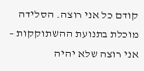קודם כל אני רוצה. הסלידה מוכלת בתנועת ההשתוקקות – אני רוצה שלא יהיה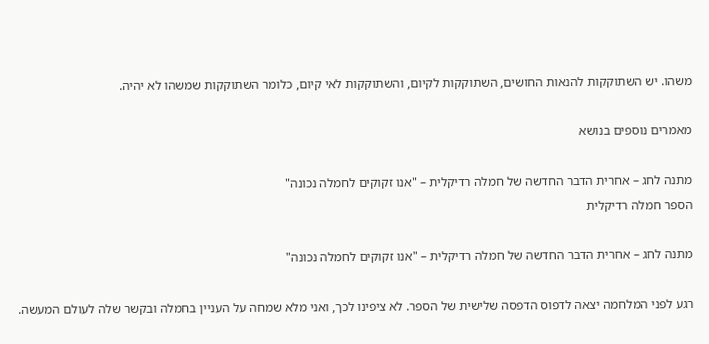משהו. יש השתוקקות להנאות החושים, השתוקקות לקיום, והשתוקקות לאי קיום, כלומר השתוקקות שמשהו לא יהיה.

מאמרים נוספים בנושא

מתנה לחג – אחרית הדבר החדשה של חמלה רדיקלית – "אנו זקוקים לחמלה נכונה"
הספר חמלה רדיקלית

מתנה לחג – אחרית הדבר החדשה של חמלה רדיקלית – "אנו זקוקים לחמלה נכונה"

רגע לפני המלחמה יצאה לדפוס הדפסה שלישית של הספר. לא ציפינו לכך, ואני מלא שמחה על העניין בחמלה ובקשר שלה לעולם המעשה.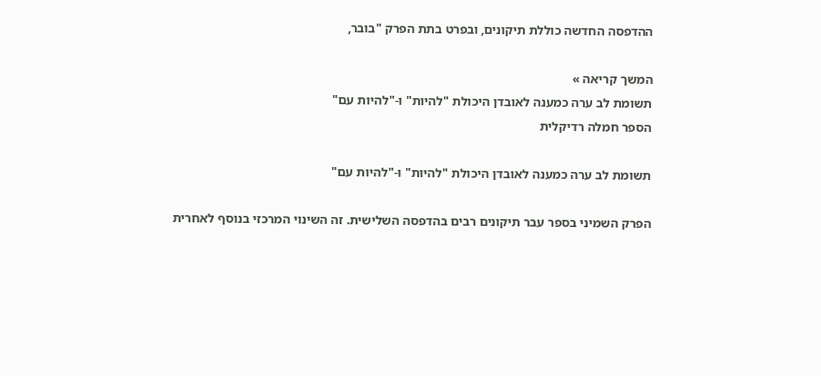ההדפסה החדשה כוללת תיקונים, ובפרט בתת הפרק "בובר,

המשך קריאה »
תשומת לב ערה כמענה לאובדן היכולת "להיות" ו-"להיות עם"
הספר חמלה רדיקלית

תשומת לב ערה כמענה לאובדן היכולת "להיות" ו-"להיות עם"

הפרק השמיני בספר עבר תיקונים רבים בהדפסה השלישית. זה השינוי המרכזי בנוסף לאחרית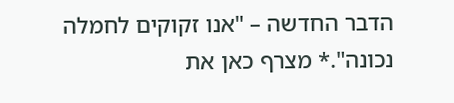הדבר החדשה – "אנו זקוקים לחמלה נכונה".* מצרף כאן את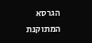הגרסא המתוקנת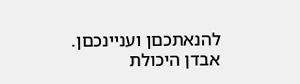להנאתכםן ועניינכםן. אבדן היכולת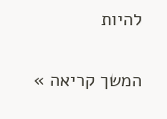להיות

המשך קריאה »